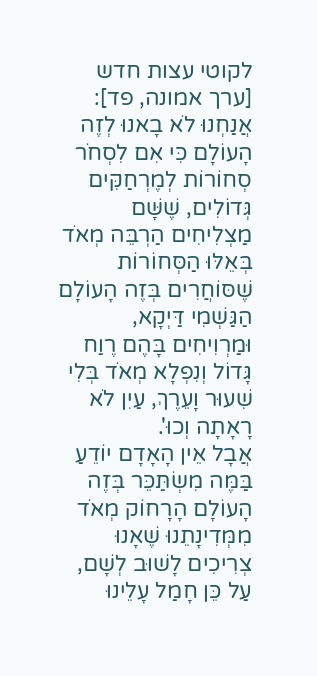לקוטי עצות חדש [ערך אמונה, פד]:
אֲנַחְנוּ לֹא בָאנוּ לְזֶה הָעוֹלָם כִּי אִם לִסְחֹר סְחוֹרוֹת לְמֶרְחַקִּים גְּדוֹלִים, שֶׁשָּׁם מַצְלִיחִים הַרְבֵּה מְאֹד בְּאֵלּוּ הַסְּחוֹרוֹת שֶׁסּוֹחֲרִים בְּזֶה הָעוֹלָם הַגַּשְׁמִי דַּיְקָא, וּמַרְוִיחִים בָּהֶם רֶוַח גָּדוֹל וְנִפְלָא מְאֹד בְּלִי שִׁעוּר וָעֵרֶךְ, עַיִן לֹא רָאָתָה וְכוּ'.
אֲבָל אֵין הָאָדָם יוֹדֵעַ בַּמֶּה מִשְׂתַּכֵּר בְּזֶה הָעוֹלָם הָרָחוֹק מְאֹד מִמְּדִינָתֵנוּ שֶׁאָנוּ צְרִיכִים לָשׁוּב לְשָׁם, עַל כֵּן חָמַל עָלֵינוּ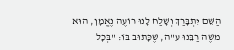הַשֵּׁם יִתְבָּרַךְ וְשָׁלַח לָנוּ רוֹעֶה נֶאֱמָן, הוּא משֶׁה רַבֵּנוּ ע"ה, שֶׁכָּתוּב בּוֹ: "בְּכָל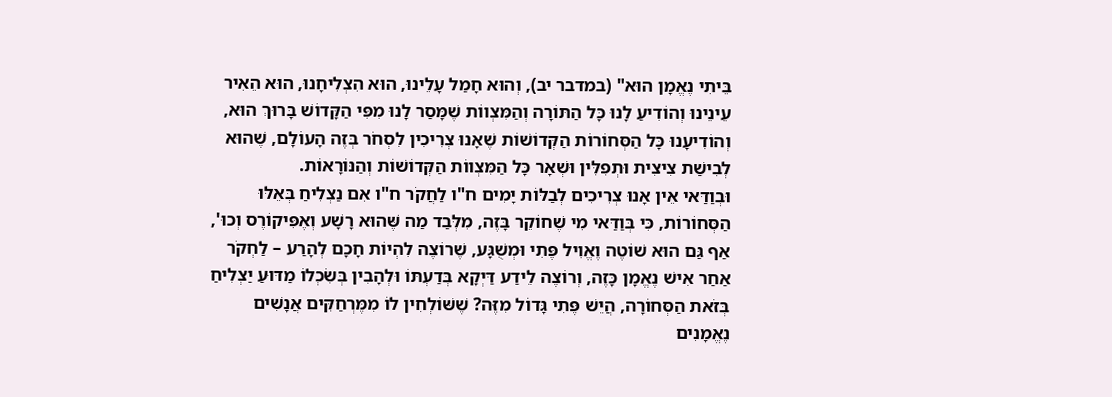בֵּיתִי נֶאֱמָן הוּא" (במדבר יב), וְהוּא חָמַל עָלֵינוּ, הוּא הִצְלִיחָנוּ, הוּא הֵאִיר עֵינֵינוּ וְהוֹדִיעַ לָנוּ כָּל הַתּוֹרָה וְהַמִּצְווֹת שֶׁמָּסַר לָנוּ מִפִּי הַקָּדוֹשׁ בָּרוּךְ הוּא, וְהוֹדִיעָנוּ כָּל הַסְּחוֹרוֹת הַקְּדוֹשׁוֹת שֶׁאָנוּ צְרִיכִין לִסְחֹר בְּזֶה הָעוֹלָם, שֶׁהוּא לְבִישַׁת צִיצִית וּתְפִלִּין וּשְׁאָר כָּל הַמִּצְווֹת הַקְּדוֹשׁוֹת וְהַנּוֹרָאוֹת.
וּבְוַדַּאי אֵין אָנוּ צְרִיכִים לְבַלּוֹת יָמִים ח"ו לַחֲקֹר ח"ו אִם נַצְלִיחַ בְּאֵלּוּ הַסְּחוֹרוֹת, כִּי בְּוַדַּאי מִי שֶׁחוֹקֵר בָּזֶה, מִלְּבַד מַה שֶּׁהוּא רָשָׁע וְאֶפִּיקוֹרֶס וְכוּ', אַף גַּם הוּא שׁוֹטֶה וֶאֱוִיל פֶּתִי וּמְשֻׁגָּע, שֶׁרוֹצֶה לִהְיוֹת חָכָם לְהָרַע – לַחְקֹר אַחַר אִישׁ נֶאֱמָן כָּזֶה, וְרוֹצֶה לֵידַע דַּיְקָא בְּדַעְתּוֹ וּלְהָבִין בְּשִׂכְלוֹ מַדּוּעַ יַצְלִיחַ בְּזֹאת הַסְּחוֹרָה, הֲיֵשׁ פֶּתִי גָּדוֹל מִזֶּה? שֶׁשּׁוֹלְחִין לוֹ מִמֶּרְחַקִּים אֲנָשִׁים נֶאֱמָנִים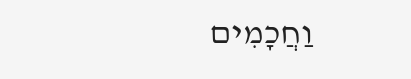וַחֲכָמִים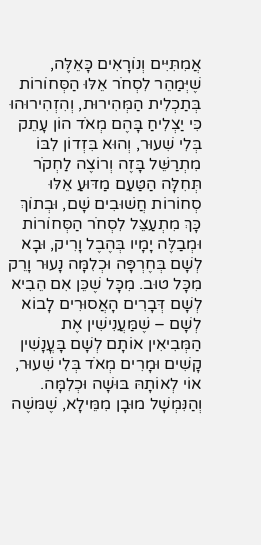אֲמִתִּיִּים וְנוֹרָאִים כָּאֵלֶּה, שֶׁיְּמַהֵר לִסְחֹר אֵלּוּ הַסְּחוֹרוֹת בְּתַכְלִית הַמְּהִירוּת, וְהִזְהִירוּהוּ כִּי יַצְלִיחַ בָּהֶם מְאֹד הוֹן עָתֵק בְּלִי שִׁעוּר, וְהוּא בִּזְדוֹן לִבּוֹ מִתְרַשֵּׁל בָּזֶה וְרוֹצֶה לַחְקֹר תְּחִלָּה הַטַּעַם מַדּוּעַ אֵלּוּ סְחוֹרוֹת חֲשׁוּבִים שָׁם, וּבְתוֹךְ כָּךְ מִתְעַצֵּל לִסְחֹר הַסְּחוֹרוֹת וּמְבַלֶּה יָמָיו בְּהֶבֶל וָרִיק, וּבָא לְשָׁם בְּחֶרְפָּה וּכְלִמָּה נָעוּר וָרֵק מִכָּל טוּב. מִכָּל שֶׁכֵּן אִם הֵבִיא לְשָׁם דְּבָרִים הָאֲסוּרִים לָבוֹא לְשָׁם – שֶׁמַּעֲנִישִׁין אֶת הַמְּבִיאִין אוֹתָם לְשָׁם בָּעֳנָשִׁין קָשִׁים וּמָרִים מְאֹד בְּלִי שִׁעוּר, אוֹי לְאוֹתָהּ בּוּשָׁה וּכְלִמָּה.
וְהַנִּמְשָׁל מוּבָן מִמֵּילָא, שֶׁמּשֶׁה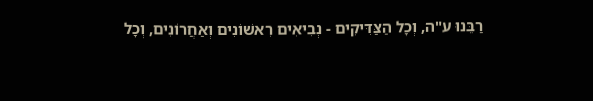רַבֵּנוּ ע"ה, וְכָל הַצַּדִּיקִים - נְבִיאִים רִאשׁוֹנִים וְאַחֲרוֹנִים, וְכָל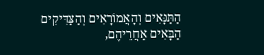הַתַּנָּאִים וְהָאֲמוֹרָאִים וְהַצַּדִּיקִים הַבָּאִים אַחֲרֵיהֶם,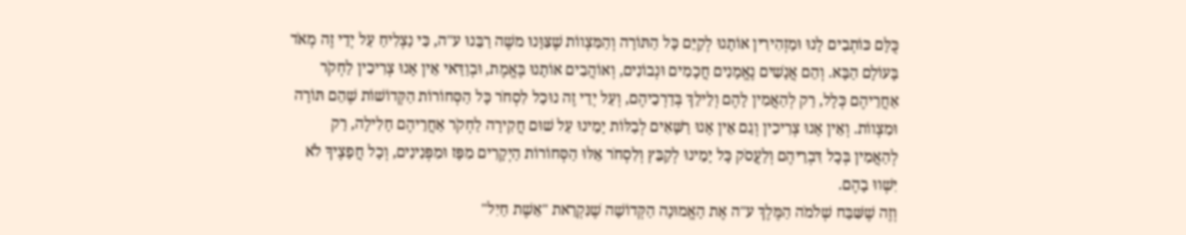כֻּלָּם כּוֹתְבִים לָנוּ וּמַזְהִירִין אוֹתָנוּ לְקַיֵּם כָּל הַתּוֹרָה וְהַמִּצְווֹת שֶׁצִּוָּנוּ משֶׁה רַבֵּנוּ ע"ה, כִּי נַצְלִיחַ עַל יְדֵי זֶה מְאֹד בָּעוֹלָם הַבָּא. וְהֵם אֲנָשִׁים נֶאֱמָנִים חֲכָמִים וּנְבוֹנִים, וְאוֹהֲבִים אוֹתָנוּ בֶּאֱמֶת, וּבְוַדַּאי אֵין אָנוּ צְרִיכִין לַחְקֹר אַחֲרֵיהֶם כְּלָל, רַק לְהַאֲמִין לָהֶם וְלֵילֵךְ בְּדַרְכֵיהֶם, וְעַל יְדֵי זֶה נוּכַל לִסְחֹר כָּל הַסְּחוֹרוֹת הַקְּדוֹשׁוֹת שֶׁהֵם תּוֹרָה וּמִצְווֹת. וְאֵין אָנוּ צְרִיכִין וְגַם אֵין אָנוּ רַשָּׁאִים לְבַלּוֹת יָמֵינוּ עַל שׁוּם חֲקִירָה לַחְקֹר אַחֲרֵיהֶם חָלִילָה, רַק לְהַאֲמִין בְּכָל דִּבְרֵיהֶם וְלַעֲסֹק כָּל יָמֵינוּ לְקַבֵּץ וְלִסְחֹר אֵלּוּ הַסְּחוֹרוֹת הַיְקָרִים מִפָּז וּמִפְּנִינִים, וְכָל חֲפָצֶיךָ לֹא יִשְׁווּ בָהֶם.
וְזֶה שֶׁשִּׁבַּח שְׁלֹמֹה הַמֶּלֶךְ ע"ה אֶת הָאֱמוּנָה הַקְּדוֹשָׁה שֶׁנִּקְרֵאת "אֵשֶׁת חַיִל"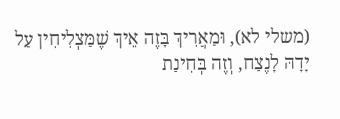(משלי לא), וּמַאֲרִיךְ בָּזֶה אֵיךְ שֶׁמַּצְלִיחִין עַל יָדָהּ לָנֶצַח, וְזֶה בְּחִינַת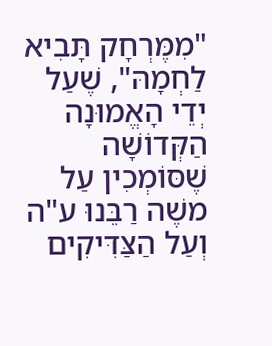"מִמֶּרְחָק תָּבִיא לַחְמָהּ", שֶׁעַל יְדֵי הָאֱמוּנָה הַקְּדוֹשָׁה שֶׁסּוֹמְכִין עַל משֶׁה רַבֵּנוּ ע"ה וְעַל הַצַּדִּיקִים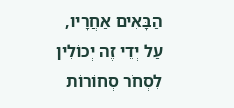הַבָּאִים אַחֲרָיו, עַל יְדֵי זֶה יְכוֹלִין לִסְחֹר סְחוֹרוֹת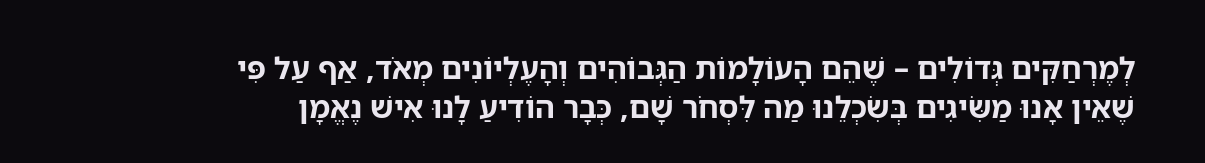לְמֶרְחַקִּים גְּדוֹלִים – שֶׁהֵם הָעוֹלָמוֹת הַגְּבוֹהִים וְהָעֶלְיוֹנִים מְאֹד, אַף עַל פִּי שֶׁאֵין אָנוּ מַשִּׂיגִים בְּשִׂכְלֵנוּ מַה לִּסְחֹר שָׁם, כְּבָר הוֹדִיעַ לָנוּ אִישׁ נֶאֱמָן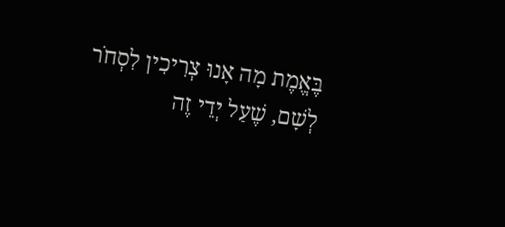בֶּאֱמֶת מָה אָנוּ צְרִיכִין לִסְחֹר לְשָׁם, שֶׁעַל יְדֵי זֶה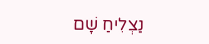נַצְלִיחַ שָׁם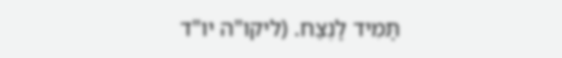תָּמִיד לָנֶצַח. (ליקו"ה יו"ד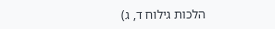הלכות גילוח ד, ג)